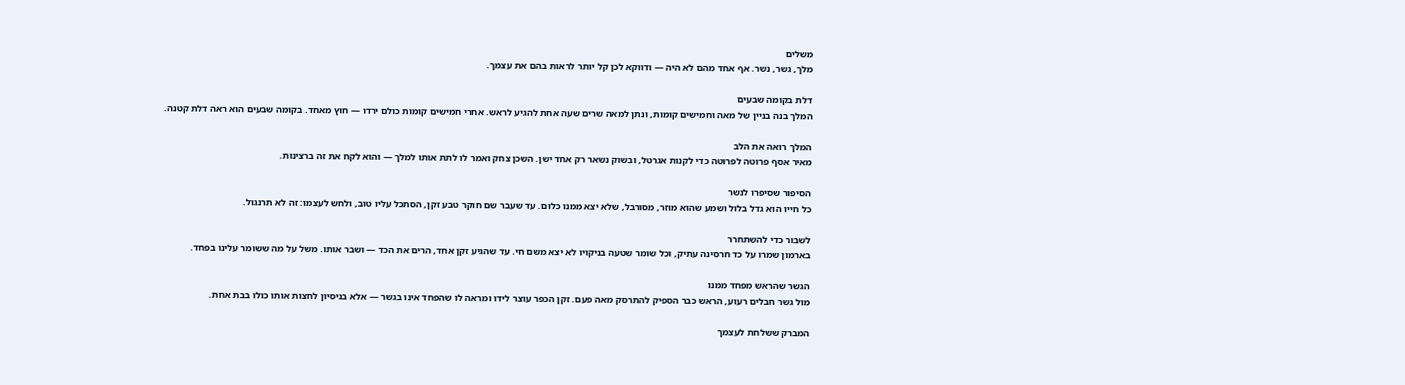משלים
מלך, גשר, נשר. אף אחד מהם לא היה — ודווקא לכן קל יותר לראות בהם את עצמך.

דלת בקומה שבעים
המלך בנה בניין של מאה וחמישים קומות, ונתן למאה שרים שעה אחת להגיע לראש. אחרי חמישים קומות כולם ירדו — חוץ מאחד. בקומה שבעים הוא ראה דלת קטנה.

המלך רואה את הלב
מאיר אסף פרוטה לפרוטה כדי לקנות אגרטל, ובשוק נשאר רק אחד ישן. השכן צחק ואמר לו לתת אותו למלך — והוא לקח את זה ברצינות.

הסיפור שסיפרו לנשר
כל חייו הוא גדל בלול ושמע שהוא מוזר, מסורבל, שלא יצא ממנו כלום. עד שעבר שם חוקר טבע זקן, הסתכל עליו טוב, ולחש לעצמו: זה לא תרנגול.

לשבור כדי להשתחרר
בארמון שמרו על כד חרסינה עתיק, וכל שומר שטעה בניקויו לא יצא משם חי. עד שהגיע זקן אחד, הרים את הכד — ושבר אותו. משל על מה ששומר עלינו בפחד.

הגשר שהראש מפחד ממנו
מול גשר חבלים רעוע, הראש כבר הספיק להתרסק מאה פעם. זקן הכפר עוצר לידו ומראה לו שהפחד אינו בגשר — אלא בניסיון לחצות אותו כולו בבת אחת.

המברק ששלחת לעצמך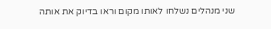שני מנהלים נשלחו לאותו מקום וראו בדיוק את אותה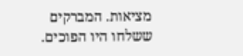מציאות. המברקים ששלחו היו הפוכים.